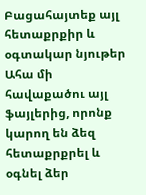Բացահայտեք այլ հետաքրքիր և օգտակար նյութեր
Ահա մի հավաքածու այլ ֆայլերից, որոնք կարող են ձեզ հետաքրքրել և օգնել ձեր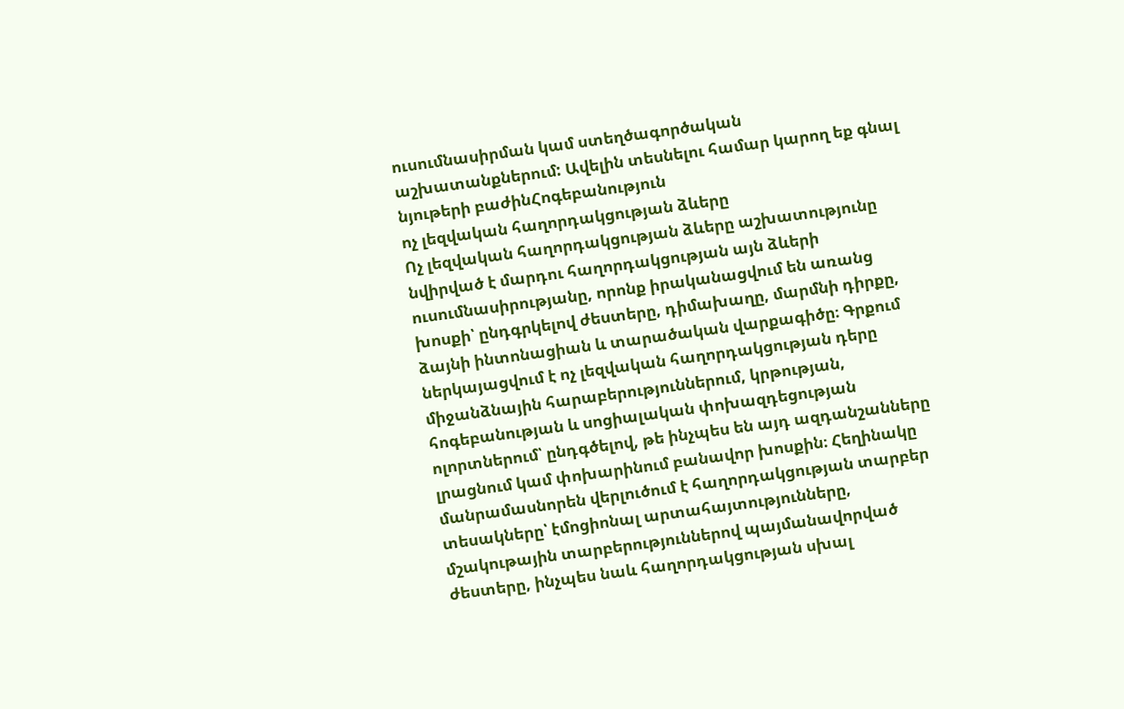ուսումնասիրման կամ ստեղծագործական աշխատանքներում: Ավելին տեսնելու համար կարող եք գնալ նյութերի բաժինՀոգեբանություն
ոչ լեզվական հաղորդակցության ձևերը
Ոչ լեզվական հաղորդակցության ձևերը աշխատությունը նվիրված է մարդու հաղորդակցության այն ձևերի ուսումնասիրությանը, որոնք իրականացվում են առանց խոսքի՝ ընդգրկելով ժեստերը, դիմախաղը, մարմնի դիրքը, ձայնի ինտոնացիան և տարածական վարքագիծը։ Գրքում ներկայացվում է ոչ լեզվական հաղորդակցության դերը միջանձնային հարաբերություններում, կրթության, հոգեբանության և սոցիալական փոխազդեցության ոլորտներում՝ ընդգծելով, թե ինչպես են այդ ազդանշանները լրացնում կամ փոխարինում բանավոր խոսքին։ Հեղինակը մանրամասնորեն վերլուծում է հաղորդակցության տարբեր տեսակները՝ էմոցիոնալ արտահայտությունները, մշակութային տարբերություններով պայմանավորված ժեստերը, ինչպես նաև հաղորդակցության սխալ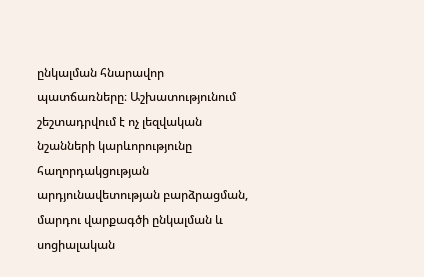ընկալման հնարավոր պատճառները։ Աշխատությունում շեշտադրվում է ոչ լեզվական նշանների կարևորությունը հաղորդակցության արդյունավետության բարձրացման, մարդու վարքագծի ընկալման և սոցիալական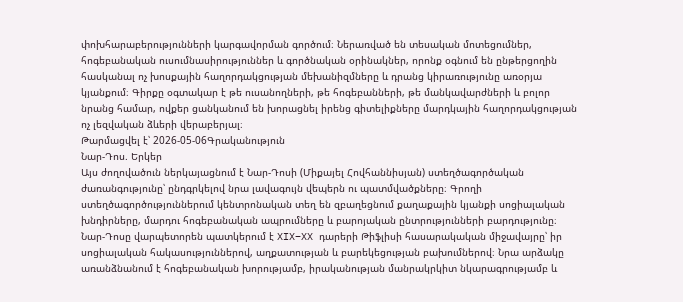փոխհարաբերությունների կարգավորման գործում։ Ներառված են տեսական մոտեցումներ, հոգեբանական ուսումնասիրություններ և գործնական օրինակներ, որոնք օգնում են ընթերցողին հասկանալ ոչ խոսքային հաղորդակցության մեխանիզմները և դրանց կիրառությունը առօրյա կյանքում։ Գիրքը օգտակար է թե ուսանողների, թե հոգեբանների, թե մանկավարժների և բոլոր նրանց համար, ովքեր ցանկանում են խորացնել իրենց գիտելիքները մարդկային հաղորդակցության ոչ լեզվական ձևերի վերաբերյալ։
Թարմացվել է՝ 2026-05-06Գրականություն
Նար-Դոս. Երկեր
Այս ժողովածուն ներկայացնում է Նար-Դոսի (Միքայել Հովհաննիսյան) ստեղծագործական ժառանգությունը՝ ընդգրկելով նրա լավագույն վեպերն ու պատմվածքները։ Գրողի ստեղծագործություններում կենտրոնական տեղ են զբաղեցնում քաղաքային կյանքի սոցիալական խնդիրները, մարդու հոգեբանական ապրումները և բարոյական ընտրությունների բարդությունը։ Նար-Դոսը վարպետորեն պատկերում է XIX–XX դարերի Թիֆլիսի հասարակական միջավայրը՝ իր սոցիալական հակասություններով, աղքատության և բարեկեցության բախումներով։ Նրա արձակը առանձնանում է հոգեբանական խորությամբ, իրականության մանրակրկիտ նկարագրությամբ և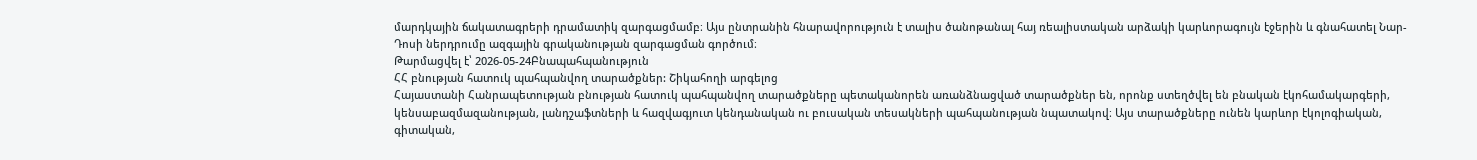մարդկային ճակատագրերի դրամատիկ զարգացմամբ։ Այս ընտրանին հնարավորություն է տալիս ծանոթանալ հայ ռեալիստական արձակի կարևորագույն էջերին և գնահատել Նար-Դոսի ներդրումը ազգային գրականության զարգացման գործում։
Թարմացվել է՝ 2026-05-24Բնապահպանություն
ՀՀ բնության հատուկ պահպանվող տարածքներ: Շիկահողի արգելոց
Հայաստանի Հանրապետության բնության հատուկ պահպանվող տարածքները պետականորեն առանձնացված տարածքներ են, որոնք ստեղծվել են բնական էկոհամակարգերի, կենսաբազմազանության, լանդշաֆտների և հազվագյուտ կենդանական ու բուսական տեսակների պահպանության նպատակով։ Այս տարածքները ունեն կարևոր էկոլոգիական, գիտական,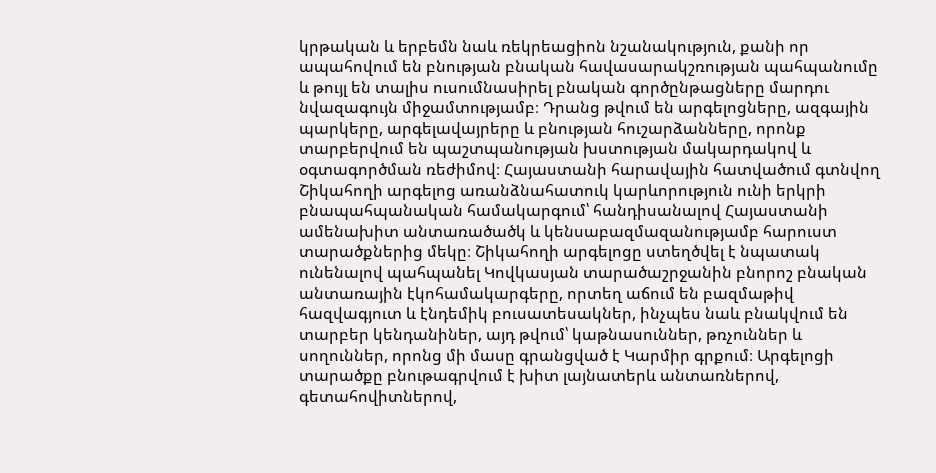կրթական և երբեմն նաև ռեկրեացիոն նշանակություն, քանի որ ապահովում են բնության բնական հավասարակշռության պահպանումը և թույլ են տալիս ուսումնասիրել բնական գործընթացները մարդու նվազագույն միջամտությամբ։ Դրանց թվում են արգելոցները, ազգային պարկերը, արգելավայրերը և բնության հուշարձանները, որոնք տարբերվում են պաշտպանության խստության մակարդակով և օգտագործման ռեժիմով։ Հայաստանի հարավային հատվածում գտնվող Շիկահողի արգելոց առանձնահատուկ կարևորություն ունի երկրի բնապահպանական համակարգում՝ հանդիսանալով Հայաստանի ամենախիտ անտառածածկ և կենսաբազմազանությամբ հարուստ տարածքներից մեկը։ Շիկահողի արգելոցը ստեղծվել է նպատակ ունենալով պահպանել Կովկասյան տարածաշրջանին բնորոշ բնական անտառային էկոհամակարգերը, որտեղ աճում են բազմաթիվ հազվագյուտ և էնդեմիկ բուսատեսակներ, ինչպես նաև բնակվում են տարբեր կենդանիներ, այդ թվում՝ կաթնասուններ, թռչուններ և սողուններ, որոնց մի մասը գրանցված է Կարմիր գրքում։ Արգելոցի տարածքը բնութագրվում է խիտ լայնատերև անտառներով, գետահովիտներով,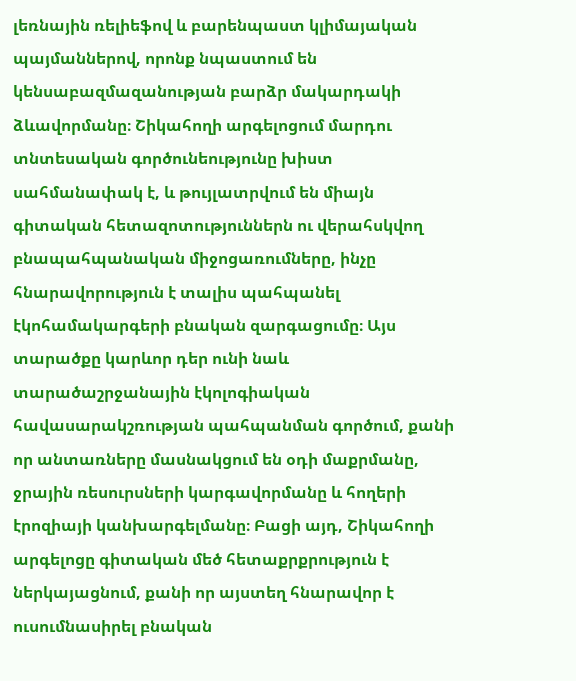լեռնային ռելիեֆով և բարենպաստ կլիմայական պայմաններով, որոնք նպաստում են կենսաբազմազանության բարձր մակարդակի ձևավորմանը։ Շիկահողի արգելոցում մարդու տնտեսական գործունեությունը խիստ սահմանափակ է, և թույլատրվում են միայն գիտական հետազոտություններն ու վերահսկվող բնապահպանական միջոցառումները, ինչը հնարավորություն է տալիս պահպանել էկոհամակարգերի բնական զարգացումը։ Այս տարածքը կարևոր դեր ունի նաև տարածաշրջանային էկոլոգիական հավասարակշռության պահպանման գործում, քանի որ անտառները մասնակցում են օդի մաքրմանը, ջրային ռեսուրսների կարգավորմանը և հողերի էրոզիայի կանխարգելմանը։ Բացի այդ, Շիկահողի արգելոցը գիտական մեծ հետաքրքրություն է ներկայացնում, քանի որ այստեղ հնարավոր է ուսումնասիրել բնական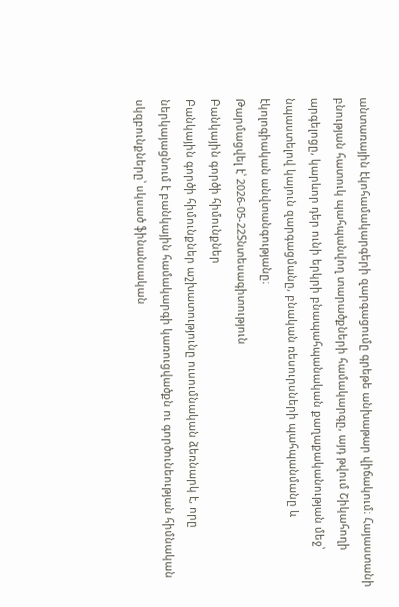անտառային էկոհամակարգերի զարգացումը գրեթե անխաթար վիճակում։ Հայաստանի բնության հատուկ պահպանվող տարածքների համակարգը, այդ թվում Շիկահողի արգելոցը, կարևոր դեր ունի երկրի բնապահպանական քաղաքականության մեջ՝ նպաստելով կայուն զարգացմանը, բնական ռեսուրսների պահպանմանը և էկոլոգիական անվտանգությանը։
Թարմացվել է՝ 2026-05-22Տնտեսագիտություն
Բանկային գործի հիմունքներ
Բանկային գործի հիմունքներ աշխատությունը ուսումնական ձեռնարկ է, որը ներկայացնում է բանկային համակարգի կառուցվածքն ու գործունեության հիմնական սկզբունքները՝ սկսած ֆինանսական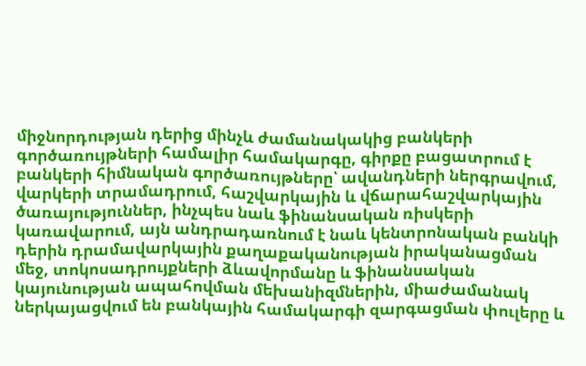միջնորդության դերից մինչև ժամանակակից բանկերի գործառույթների համալիր համակարգը, գիրքը բացատրում է բանկերի հիմնական գործառույթները՝ ավանդների ներգրավում, վարկերի տրամադրում, հաշվարկային և վճարահաշվարկային ծառայություններ, ինչպես նաև ֆինանսական ռիսկերի կառավարում, այն անդրադառնում է նաև կենտրոնական բանկի դերին դրամավարկային քաղաքականության իրականացման մեջ, տոկոսադրույքների ձևավորմանը և ֆինանսական կայունության ապահովման մեխանիզմներին, միաժամանակ ներկայացվում են բանկային համակարգի զարգացման փուլերը և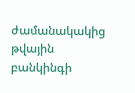ժամանակակից թվային բանկինգի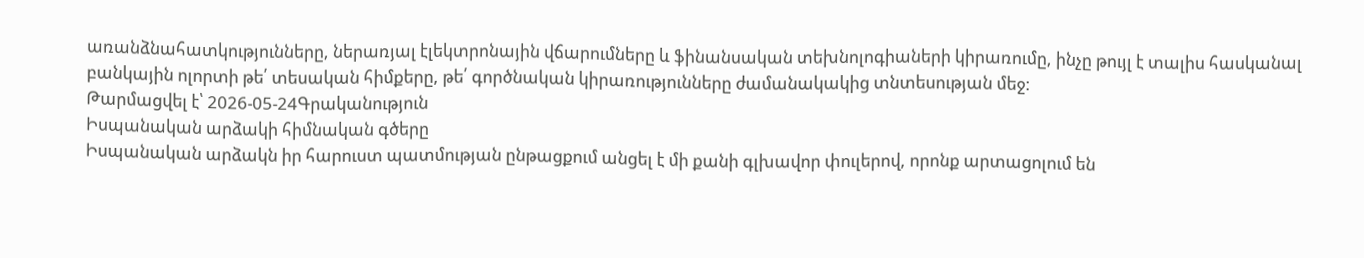առանձնահատկությունները, ներառյալ էլեկտրոնային վճարումները և ֆինանսական տեխնոլոգիաների կիրառումը, ինչը թույլ է տալիս հասկանալ բանկային ոլորտի թե՛ տեսական հիմքերը, թե՛ գործնական կիրառությունները ժամանակակից տնտեսության մեջ։
Թարմացվել է՝ 2026-05-24Գրականություն
Իսպանական արձակի հիմնական գծերը
Իսպանական արձակն իր հարուստ պատմության ընթացքում անցել է մի քանի գլխավոր փուլերով, որոնք արտացոլում են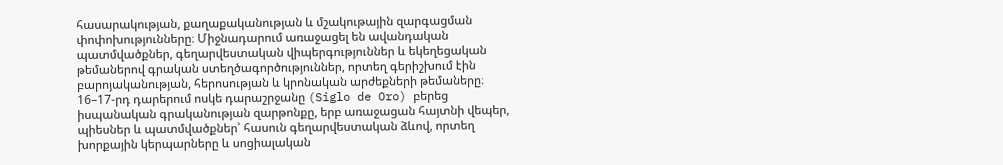հասարակության, քաղաքականության և մշակութային զարգացման փոփոխությունները։ Միջնադարում առաջացել են ավանդական պատմվածքներ, գեղարվեստական վիպերգություններ և եկեղեցական թեմաներով գրական ստեղծագործություններ, որտեղ գերիշխում էին բարոյականության, հերոսության և կրոնական արժեքների թեմաները։ 16–17-րդ դարերում ոսկե դարաշրջանը (Siglo de Oro) բերեց իսպանական գրականության զարթոնքը, երբ առաջացան հայտնի վեպեր, պիեսներ և պատմվածքներ՝ հասուն գեղարվեստական ձևով, որտեղ խորքային կերպարները և սոցիալական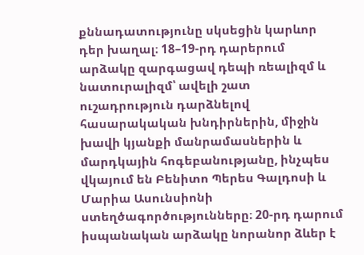քննադատությունը սկսեցին կարևոր դեր խաղալ։ 18–19-րդ դարերում արձակը զարգացավ դեպի ռեալիզմ և նատուրալիզմ՝ ավելի շատ ուշադրություն դարձնելով հասարակական խնդիրներին, միջին խավի կյանքի մանրամասներին և մարդկային հոգեբանությանը, ինչպես վկայում են Բենիտո Պերես Գալդոսի և Մարիա Ասունսիոնի ստեղծագործությունները։ 20-րդ դարում իսպանական արձակը նորանոր ձևեր է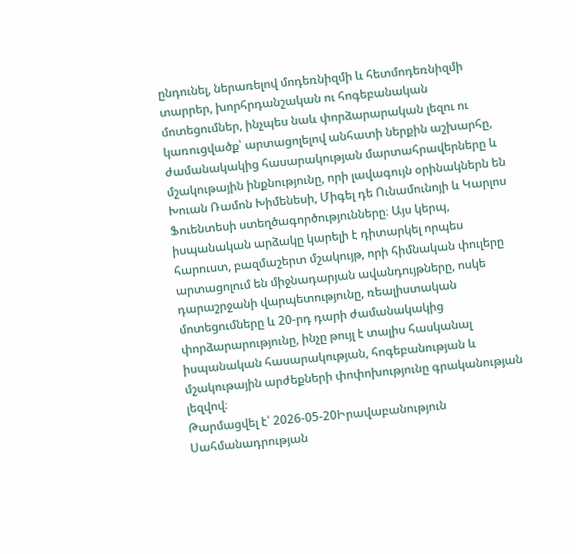ընդունել, ներառելով մոդեռնիզմի և հետմոդեռնիզմի տարրեր, խորհրդանշական ու հոգեբանական մոտեցումներ, ինչպես նաև փորձարարական լեզու ու կառուցվածք՝ արտացոլելով անհատի ներքին աշխարհը, ժամանակակից հասարակության մարտահրավերները և մշակութային ինքնությունը, որի լավագույն օրինակներն են Խուան Ռամոն Խիմենեսի, Միգել դե Ունամունոյի և Կարլոս Ֆուենտեսի ստեղծագործությունները։ Այս կերպ, իսպանական արձակը կարելի է դիտարկել որպես հարուստ, բազմաշերտ մշակույթ, որի հիմնական փուլերը արտացոլում են միջնադարյան ավանդույթները, ոսկե դարաշրջանի վարպետությունը, ռեալիստական մոտեցումները և 20-րդ դարի ժամանակակից փորձարարությունը, ինչը թույլ է տալիս հասկանալ իսպանական հասարակության, հոգեբանության և մշակութային արժեքների փոփոխությունը գրականության լեզվով։
Թարմացվել է՝ 2026-05-20Իրավաբանություն
Սահմանադրության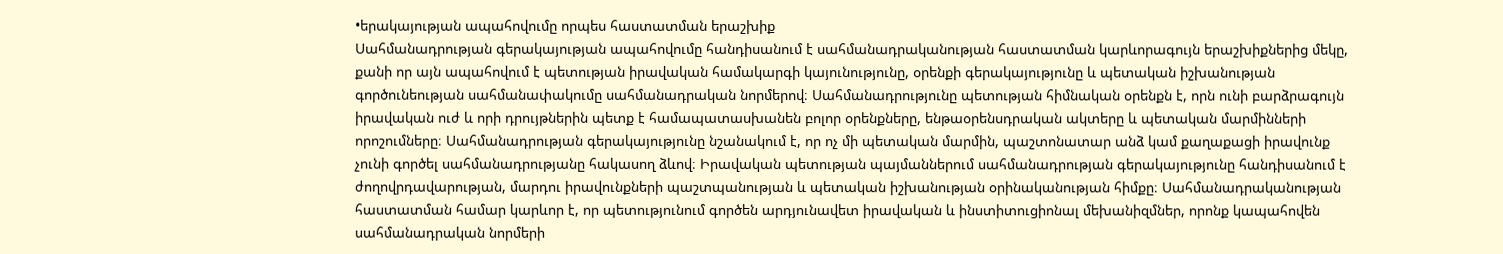•երակայության ապահովումը որպես հաստատման երաշխիք
Սահմանադրության գերակայության ապահովումը հանդիսանում է սահմանադրականության հաստատման կարևորագույն երաշխիքներից մեկը, քանի որ այն ապահովում է պետության իրավական համակարգի կայունությունը, օրենքի գերակայությունը և պետական իշխանության գործունեության սահմանափակումը սահմանադրական նորմերով։ Սահմանադրությունը պետության հիմնական օրենքն է, որն ունի բարձրագույն իրավական ուժ և որի դրույթներին պետք է համապատասխանեն բոլոր օրենքները, ենթաօրենսդրական ակտերը և պետական մարմինների որոշումները։ Սահմանադրության գերակայությունը նշանակում է, որ ոչ մի պետական մարմին, պաշտոնատար անձ կամ քաղաքացի իրավունք չունի գործել սահմանադրությանը հակասող ձևով։ Իրավական պետության պայմաններում սահմանադրության գերակայությունը հանդիսանում է ժողովրդավարության, մարդու իրավունքների պաշտպանության և պետական իշխանության օրինականության հիմքը։ Սահմանադրականության հաստատման համար կարևոր է, որ պետությունում գործեն արդյունավետ իրավական և ինստիտուցիոնալ մեխանիզմներ, որոնք կապահովեն սահմանադրական նորմերի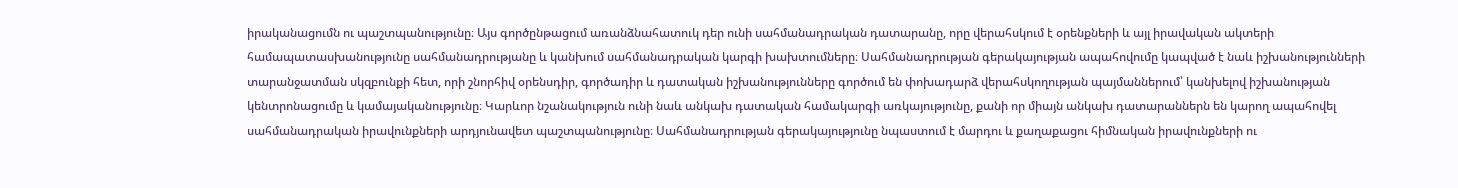իրականացումն ու պաշտպանությունը։ Այս գործընթացում առանձնահատուկ դեր ունի սահմանադրական դատարանը, որը վերահսկում է օրենքների և այլ իրավական ակտերի համապատասխանությունը սահմանադրությանը և կանխում սահմանադրական կարգի խախտումները։ Սահմանադրության գերակայության ապահովումը կապված է նաև իշխանությունների տարանջատման սկզբունքի հետ, որի շնորհիվ օրենսդիր, գործադիր և դատական իշխանությունները գործում են փոխադարձ վերահսկողության պայմաններում՝ կանխելով իշխանության կենտրոնացումը և կամայականությունը։ Կարևոր նշանակություն ունի նաև անկախ դատական համակարգի առկայությունը, քանի որ միայն անկախ դատարաններն են կարող ապահովել սահմանադրական իրավունքների արդյունավետ պաշտպանությունը։ Սահմանադրության գերակայությունը նպաստում է մարդու և քաղաքացու հիմնական իրավունքների ու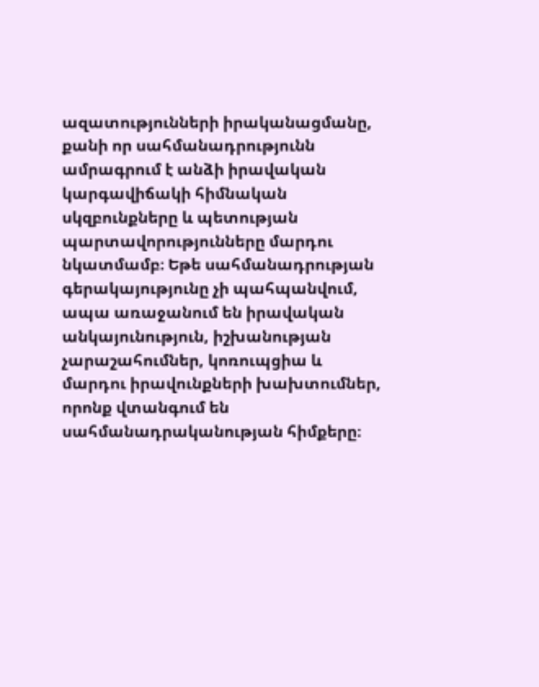ազատությունների իրականացմանը, քանի որ սահմանադրությունն ամրագրում է անձի իրավական կարգավիճակի հիմնական սկզբունքները և պետության պարտավորությունները մարդու նկատմամբ։ Եթե սահմանադրության գերակայությունը չի պահպանվում, ապա առաջանում են իրավական անկայունություն, իշխանության չարաշահումներ, կոռուպցիա և մարդու իրավունքների խախտումներ, որոնք վտանգում են սահմանադրականության հիմքերը։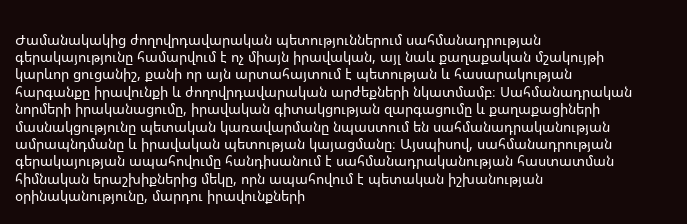Ժամանակակից ժողովրդավարական պետություններում սահմանադրության գերակայությունը համարվում է ոչ միայն իրավական, այլ նաև քաղաքական մշակույթի կարևոր ցուցանիշ, քանի որ այն արտահայտում է պետության և հասարակության հարգանքը իրավունքի և ժողովրդավարական արժեքների նկատմամբ։ Սահմանադրական նորմերի իրականացումը, իրավական գիտակցության զարգացումը և քաղաքացիների մասնակցությունը պետական կառավարմանը նպաստում են սահմանադրականության ամրապնդմանը և իրավական պետության կայացմանը։ Այսպիսով, սահմանադրության գերակայության ապահովումը հանդիսանում է սահմանադրականության հաստատման հիմնական երաշխիքներից մեկը, որն ապահովում է պետական իշխանության օրինականությունը, մարդու իրավունքների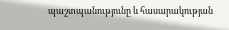պաշտպանությունը և հասարակության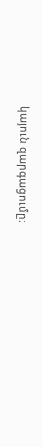կայուն զարգացումը։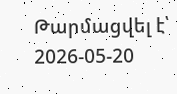Թարմացվել է՝ 2026-05-20